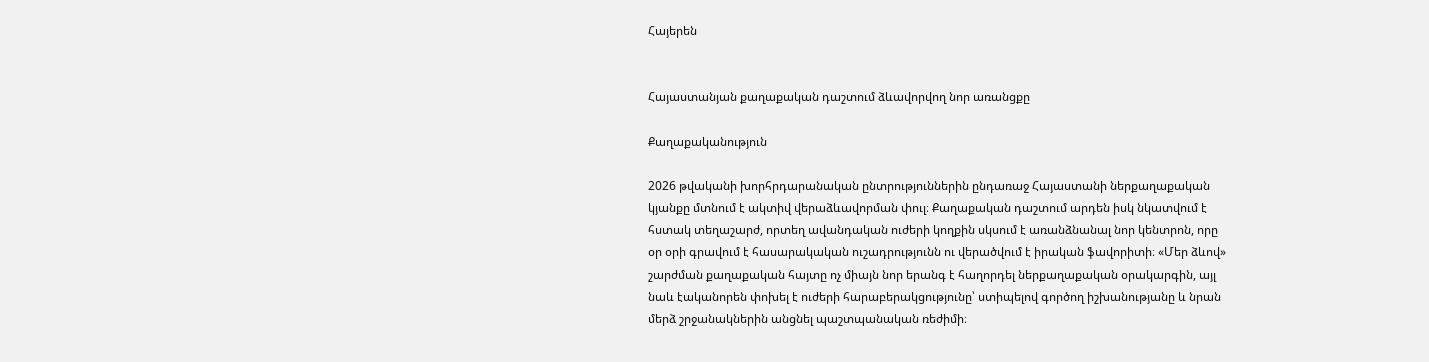Հայերեն


Հայաստանյան քաղաքական դաշտում ձևավորվող նոր առանցքը

Քաղաքականություն

2026 թվականի խորհրդարանական ընտրություններին ընդառաջ Հայաստանի ներքաղաքական կյանքը մտնում է ակտիվ վերաձևավորման փուլ։ Քաղաքական դաշտում արդեն իսկ նկատվում է հստակ տեղաշարժ, որտեղ ավանդական ուժերի կողքին սկսում է առանձնանալ նոր կենտրոն, որը օր օրի գրավում է հասարակական ուշադրությունն ու վերածվում է իրական ֆավորիտի։ «Մեր ձևով» շարժման քաղաքական հայտը ոչ միայն նոր երանգ է հաղորդել ներքաղաքական օրակարգին, այլ նաև էականորեն փոխել է ուժերի հարաբերակցությունը՝ ստիպելով գործող իշխանությանը և նրան մերձ շրջանակներին անցնել պաշտպանական ռեժիմի։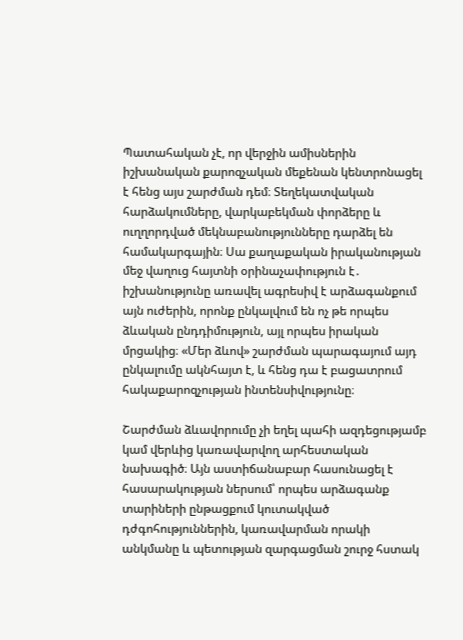Պատահական չէ, որ վերջին ամիսներին իշխանական քարոզչական մեքենան կենտրոնացել է հենց այս շարժման դեմ։ Տեղեկատվական հարձակումները, վարկաբեկման փորձերը և ուղղորդված մեկնաբանությունները դարձել են համակարգային։ Սա քաղաքական իրականության մեջ վաղուց հայտնի օրինաչափություն է․ իշխանությունը առավել ագրեսիվ է արձագանքում այն ուժերին, որոնք ընկալվում են ոչ թե որպես ձևական ընդդիմություն, այլ որպես իրական մրցակից։ «Մեր ձևով» շարժման պարագայում այդ ընկալումը ակնհայտ է, և հենց դա է բացատրում հակաքարոզչության ինտենսիվությունը։

Շարժման ձևավորումը չի եղել պահի ազդեցությամբ կամ վերևից կառավարվող արհեստական նախագիծ։ Այն աստիճանաբար հասունացել է հասարակության ներսում՝ որպես արձագանք տարիների ընթացքում կուտակված դժգոհություններին, կառավարման որակի անկմանը և պետության զարգացման շուրջ հստակ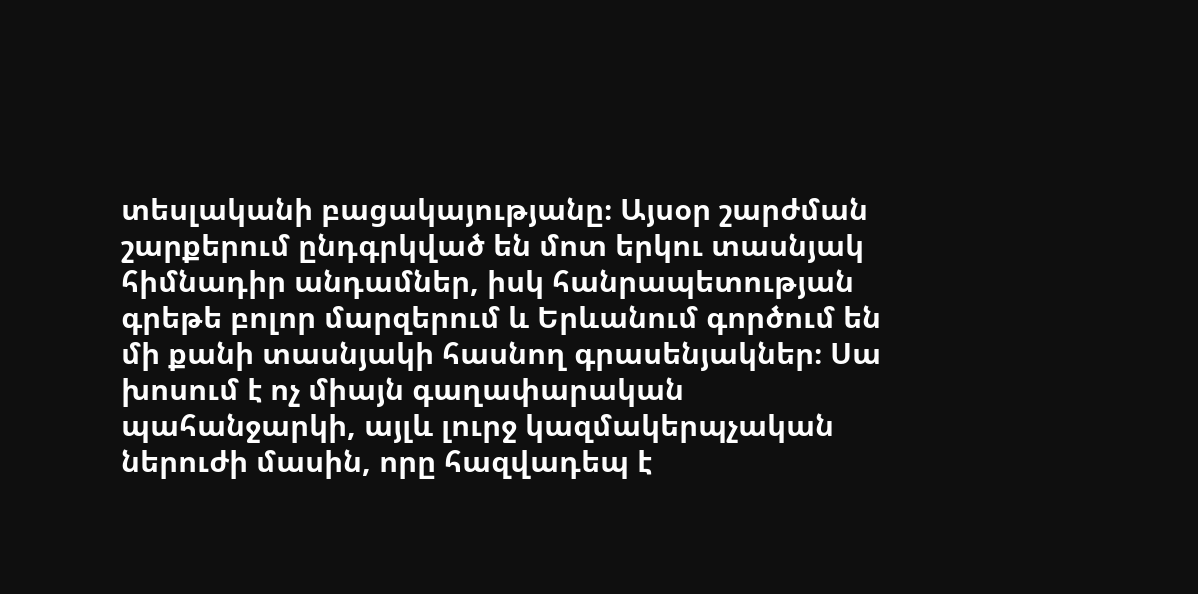տեսլականի բացակայությանը։ Այսօր շարժման շարքերում ընդգրկված են մոտ երկու տասնյակ հիմնադիր անդամներ, իսկ հանրապետության գրեթե բոլոր մարզերում և Երևանում գործում են մի քանի տասնյակի հասնող գրասենյակներ։ Սա խոսում է ոչ միայն գաղափարական պահանջարկի, այլև լուրջ կազմակերպչական ներուժի մասին, որը հազվադեպ է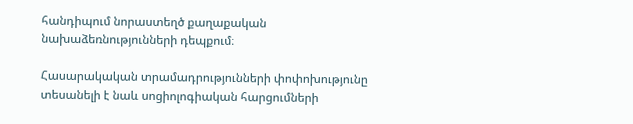հանդիպում նորաստեղծ քաղաքական նախաձեռնությունների դեպքում։

Հասարակական տրամադրությունների փոփոխությունը տեսանելի է նաև սոցիոլոգիական հարցումների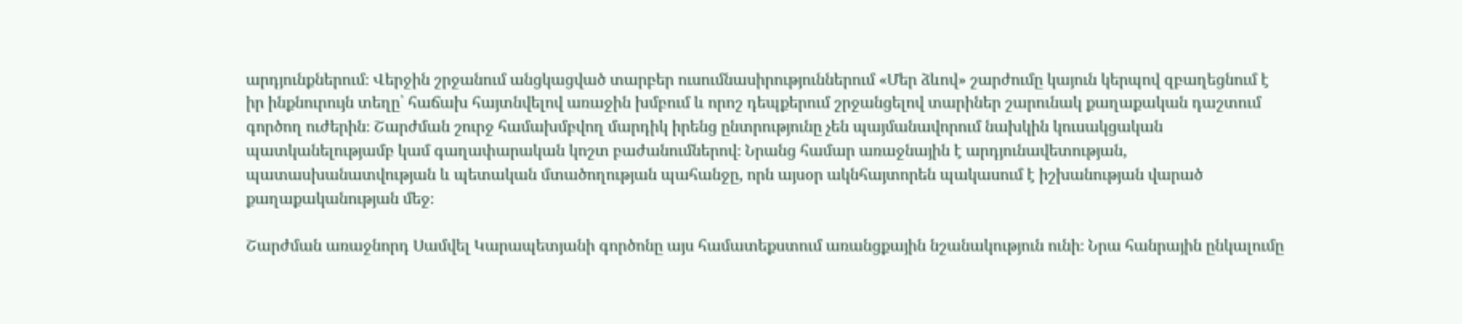արդյունքներում։ Վերջին շրջանում անցկացված տարբեր ուսումնասիրություններում «Մեր ձևով» շարժումը կայուն կերպով զբաղեցնում է իր ինքնուրույն տեղը՝ հաճախ հայտնվելով առաջին խմբում և որոշ դեպքերում շրջանցելով տարիներ շարունակ քաղաքական դաշտում գործող ուժերին։ Շարժման շուրջ համախմբվող մարդիկ իրենց ընտրությունը չեն պայմանավորում նախկին կուսակցական պատկանելությամբ կամ գաղափարական կոշտ բաժանումներով։ Նրանց համար առաջնային է արդյունավետության, պատասխանատվության և պետական մտածողության պահանջը, որն այսօր ակնհայտորեն պակասում է իշխանության վարած քաղաքականության մեջ։

Շարժման առաջնորդ Սամվել Կարապետյանի գործոնը այս համատեքստում առանցքային նշանակություն ունի։ Նրա հանրային ընկալումը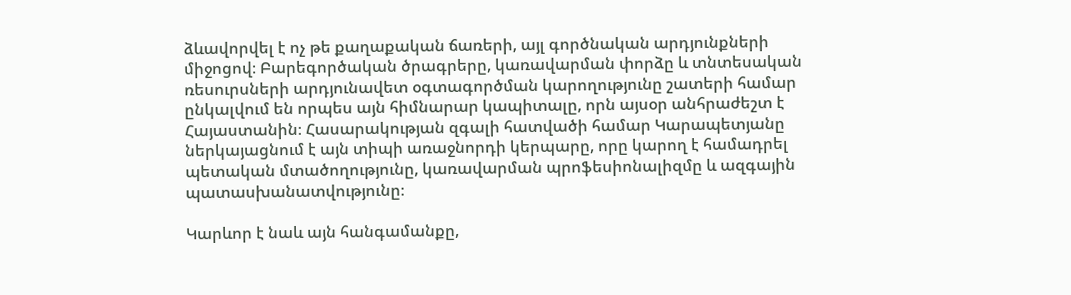ձևավորվել է ոչ թե քաղաքական ճառերի, այլ գործնական արդյունքների միջոցով։ Բարեգործական ծրագրերը, կառավարման փորձը և տնտեսական ռեսուրսների արդյունավետ օգտագործման կարողությունը շատերի համար ընկալվում են որպես այն հիմնարար կապիտալը, որն այսօր անհրաժեշտ է Հայաստանին։ Հասարակության զգալի հատվածի համար Կարապետյանը ներկայացնում է այն տիպի առաջնորդի կերպարը, որը կարող է համադրել պետական մտածողությունը, կառավարման պրոֆեսիոնալիզմը և ազգային պատասխանատվությունը։

Կարևոր է նաև այն հանգամանքը,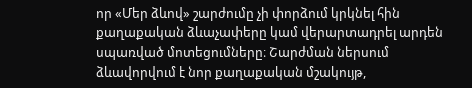որ «Մեր ձևով» շարժումը չի փորձում կրկնել հին քաղաքական ձևաչափերը կամ վերարտադրել արդեն սպառված մոտեցումները։ Շարժման ներսում ձևավորվում է նոր քաղաքական մշակույթ,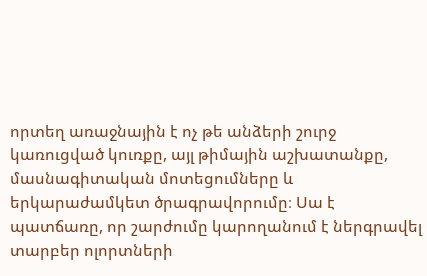որտեղ առաջնային է ոչ թե անձերի շուրջ կառուցված կուռքը, այլ թիմային աշխատանքը, մասնագիտական մոտեցումները և երկարաժամկետ ծրագրավորումը։ Սա է պատճառը, որ շարժումը կարողանում է ներգրավել տարբեր ոլորտների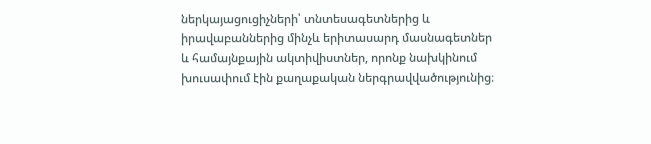ներկայացուցիչների՝ տնտեսագետներից և իրավաբաններից մինչև երիտասարդ մասնագետներ և համայնքային ակտիվիստներ, որոնք նախկինում խուսափում էին քաղաքական ներգրավվածությունից։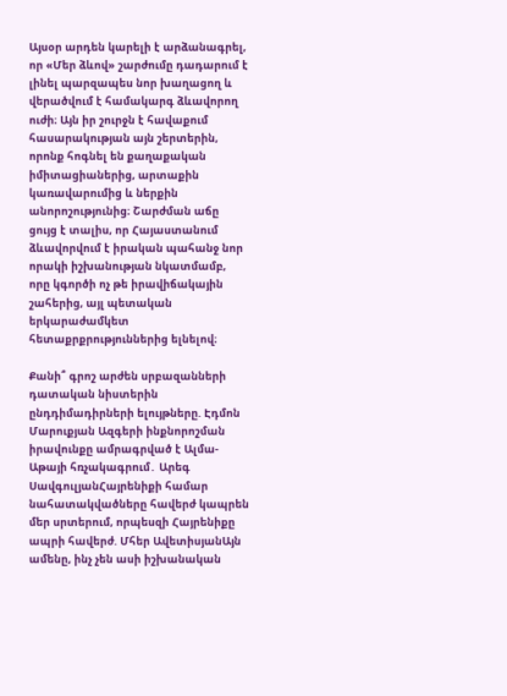Այսօր արդեն կարելի է արձանագրել, որ «Մեր ձևով» շարժումը դադարում է լինել պարզապես նոր խաղացող և վերածվում է համակարգ ձևավորող ուժի։ Այն իր շուրջն է հավաքում հասարակության այն շերտերին, որոնք հոգնել են քաղաքական իմիտացիաներից, արտաքին կառավարումից և ներքին անորոշությունից։ Շարժման աճը ցույց է տալիս, որ Հայաստանում ձևավորվում է իրական պահանջ նոր որակի իշխանության նկատմամբ, որը կգործի ոչ թե իրավիճակային շահերից, այլ պետական երկարաժամկետ հետաքրքրություններից ելնելով։

Քանի՞ գրոշ արժեն սրբազանների դատական նիստերին ընդդիմադիրների ելույթները. Էդմոն Մարուքյան Ազգերի ինքնորոշման իրավունքը ամրագրված է Ալմա-Աթայի հռչակագրում․ Արեգ ՍավգուլյանՀայրենիքի համար նահատակվածները հավերժ կապրեն մեր սրտերում, որպեսզի Հայրենիքը ապրի հավերժ. Մհեր ԱվետիսյանԱյն ամենը, ինչ չեն ասի իշխանական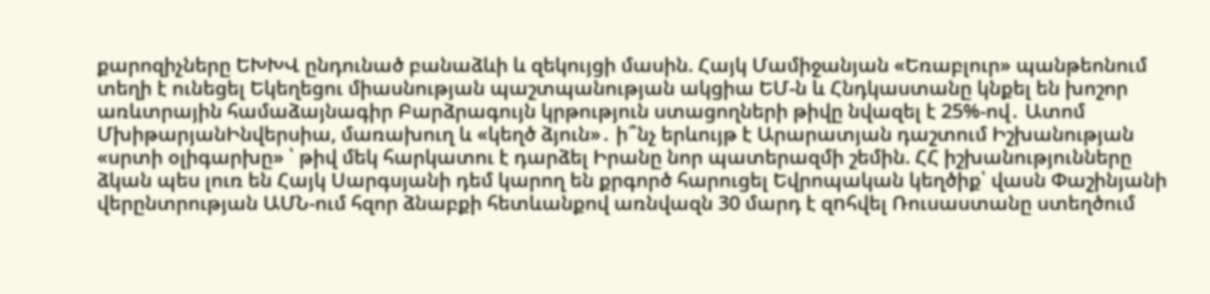քարոզիչները ԵԽԽՎ ընդունած բանաձևի և զեկույցի մասին. Հայկ Մամիջանյան «Եռաբլուր» պանթեոնում տեղի է ունեցել Եկեղեցու միասնության պաշտպանության ակցիա ԵՄ-ն և Հնդկաստանը կնքել են խոշոր առևտրային համաձայնագիր Բարձրագույն կրթություն ստացողների թիվը նվազել է 25%-ով․ Ատոմ ՄխիթարյանԻնվերսիա, մառախուղ և «կեղծ ձյուն»․ ի՞նչ երևույթ է Արարատյան դաշտում Իշխանության «սրտի օլիգարխը» ՝ թիվ մեկ հարկատու է դարձել Իրանը նոր պատերազմի շեմին. ՀՀ իշխանությունները ձկան պես լուռ են Հայկ Սարգսյանի դեմ կարող են քրգործ հարուցել Եվրոպական կեղծիք՝ վասն Փաշինյանի վերընտրության ԱՄՆ-ում հզոր ձնաբքի հետևանքով առնվազն 30 մարդ է զnհվել Ռուսաստանը ստեղծում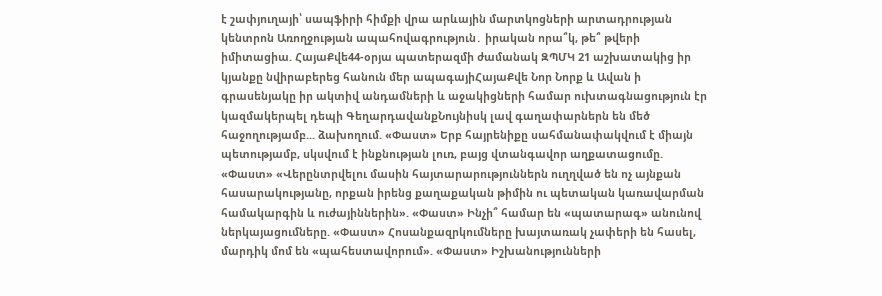է շափյուղայի՝ սապֆիրի հիմքի վրա արևային մարտկոցների արտադրության կենտրոն Առողջության ապահովագրություն․ իրական որա՞կ, թե՞ թվերի իմիտացիա. ՀայաՔվե44-օրյա պատերազմի ժամանակ ԶՊՄԿ 21 աշխատակից իր կյանքը նվիրաբերեց հանուն մեր ապագայիՀայաՔվե Նոր Նորք և Ավան ի գրասենյակը իր ակտիվ անդամների և աջակիցների համար ուխտագնացություն էր կազմակերպել դեպի ԳեղարդավանքՆույնիսկ լավ գաղափարներն են մեծ հաջողությամբ... ձախողում. «Փաստ» Երբ հայրենիքը սահմանափակվում է միայն պետությամբ, սկսվում է ինքնության լուռ, բայց վտանգավոր աղքատացումը. «Փաստ» «Վերընտրվելու մասին հայտարարություններն ուղղված են ոչ այնքան հասարակությանը, որքան իրենց քաղաքական թիմին ու պետական կառավարման համակարգին և ուժայիններին». «Փաստ» Ինչի՞ համար են «պատարագ» անունով ներկայացումները. «Փաստ» Հոսանքազրկումները խայտառակ չափերի են հասել, մարդիկ մոմ են «պահեստավորում». «Փաստ» Իշխանությունների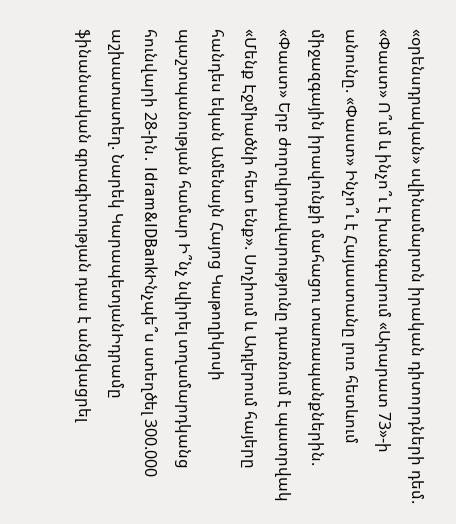«օրենսդրական» սվինամարտն իրական դիտորդների դեմ. «Փաստ» Ո՞ւմ և ինչո՞ւ է խանգարում «Արարատ 73»-ի անունը. «Փաստ» Ինչո՞ւ է Հայաստանը լուռ հետևում միջազգային իրավունքի մահացու տառապանքներին. «Փաստ» Երբ ժողովրդավարությունը դառնում է պատրվակ «Մենք Էջմիածնի հետ ենք». Սոչիում և Ադլերում հայերը հանդես եկան Ամենայն Հայոց Կաթողիկոսի պաշտպանության համար Ի՞նչ նվիրել տղամարդկանց հունվարի 28-ին․ Idram&IDBankԻնչպե՞ս ստեղծել 300.000 աշխատատեղ. Նարեկ ԿարապետյանԻդրամը ֆինանսական գրագիտության դաս է անցկացրել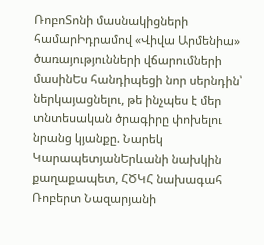ՌոբոՏոնի մասնակիցների համարԻդրամով «Վիվա Արմենիա» ծառայությունների վճարումների մասինԵս հանդիպեցի նոր սերնդին՝ ներկայացնելու, թե ինչպես է մեր տնտեսական ծրագիրը փոխելու նրանց կյանքը. Նարեկ ԿարապետյանԵրևանի նախկին քաղաքապետ, ՀԾԿՀ նախագահ Ռոբերտ Նազարյանի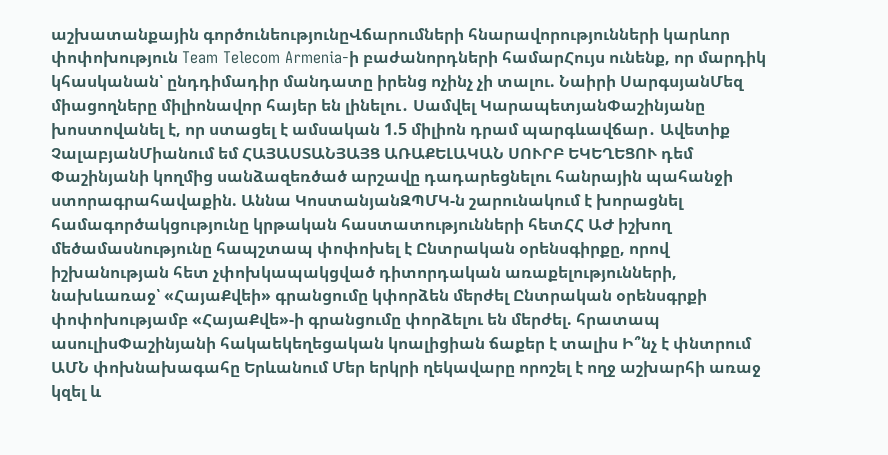աշխատանքային գործունեությունըՎճարումների հնարավորությունների կարևոր փոփոխություն Team Telecom Armenia-ի բաժանորդների համարՀույս ունենք, որ մարդիկ կհասկանան՝ ընդդիմադիր մանդատը իրենց ոչինչ չի տալու. Նաիրի ՍարգսյանՄեզ միացողները միլիոնավոր հայեր են լինելու․ Սամվել ԿարապետյանՓաշինյանը խոստովանել է, որ ստացել է ամսական 1.5 միլիոն դրամ պարգևավճար․ Ավետիք ՉալաբյանՄիանում եմ ՀԱՅԱՍՏԱՆՅԱՅՑ ԱՌԱՔԵԼԱԿԱՆ ՍՈՒՐԲ ԵԿԵՂԵՑՈՒ դեմ Փաշինյանի կողմից սանձազեռծած արշավը դադարեցնելու հանրային պահանջի ստորագրահավաքին. Աննա ԿոստանյանԶՊՄԿ-ն շարունակում է խորացնել համագործակցությունը կրթական հաստատությունների հետՀՀ ԱԺ իշխող մեծամասնությունը հապշտապ փոփոխել է Ընտրական օրենսգիրքը, որով իշխանության հետ չփոխկապակցված դիտորդական առաքելությունների, նախևառաջ՝ «ՀայաՔվեի» գրանցումը կփորձեն մերժել Ընտրական օրենսգրքի փոփոխությամբ «ՀայաՔվե»-ի գրանցումը փորձելու են մերժել. հրատապ ասուլիսՓաշինյանի հակաեկեղեցական կոալիցիան ճաքեր է տալիս Ի՞նչ է փնտրում ԱՄՆ փոխնախագահը Երևանում Մեր երկրի ղեկավարը որոշել է ողջ աշխարհի առաջ կզել և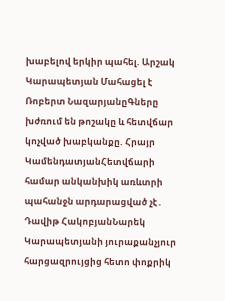խաբելով երկիր պահել. Արշակ Կարապետյան Մահացել է Ռոբերտ ՆազարյանըԳները խժռում են թոշակը և հետվճար կոչված խաբկանքը. Հրայր ԿամենդատյանՀետվճարի համար անկանխիկ առևտրի պահանջն արդարացված չէ․ Դավիթ ՀակոբյանՆարեկ Կարապետյանի յուրաքանչյուր հարցազրույցից հետո փոքրիկ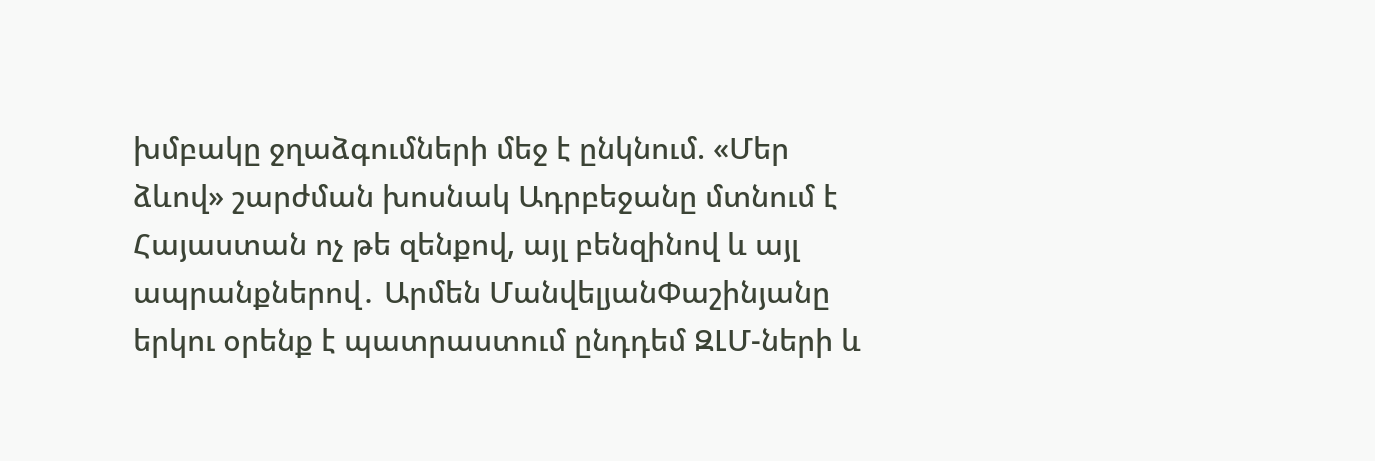խմբակը ջղաձգումների մեջ է ընկնում. «Մեր ձևով» շարժման խոսնակ Ադրբեջանը մտնում է Հայաստան ոչ թե զենքով, այլ բենզինով և այլ ապրանքներով․ Արմեն ՄանվելյանՓաշինյանը երկու օրենք է պատրաստում ընդդեմ ԶԼՄ-ների և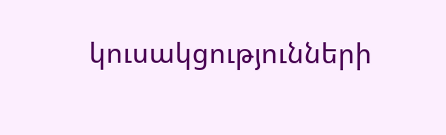կուսակցությունների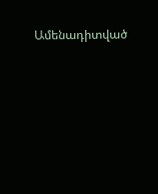Ամենադիտված